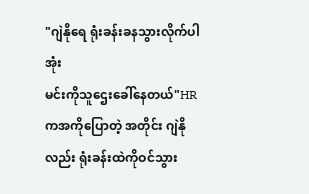"ဂျဲနိုရေ ရုံးခန်းခနသွားလိုက်ပါအုံး
မင်းကိုသူဌေးခေါ်နေတယ်"HR ကအကိုပြောတဲ့ အတိုင်း ဂျဲနိုလည်း ရုံးခန်းထဲကိုဝင်သွား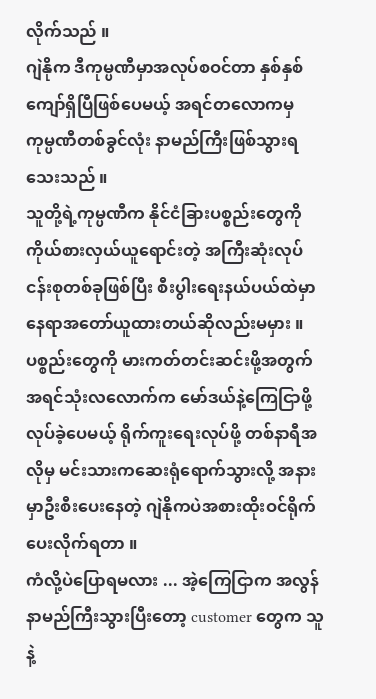လိုက်သည် ။
ဂျဲနိုက ဒီကုမ္ပဏီမှာအလုပ်စဝင်တာ နှစ်နှစ်ကျော်ရှိပြီဖြစ်ပေမယ့် အရင်တလောကမှ ကုမ္ပဏီတစ်ခွင်လုံး နာမည်ကြီးဖြစ်သွားရသေးသည် ။
သူတို့ရဲ့ကုမ္ပဏီက နိုင်ငံခြားပစ္စည်းတွေကို ကိုယ်စားလှယ်ယူရောင်းတဲ့ အကြီးဆုံးလုပ်ငန်းစုတစ်ခုဖြစ်ပြီး စီးပွါးရေးနယ်ပယ်ထဲမှာ နေရာအတော်ယူထားတယ်ဆိုလည်းမမှား ။
ပစ္စည်းတွေကို မားကတ်တင်းဆင်းဖို့အတွက် အရင်သုံးလလောက်က မော်ဒယ်နဲ့ကြေငြာဖို့လုပ်ခဲ့ပေမယ့် ရိုက်ကူးရေးလုပ်ဖို့ တစ်နာရီအလိုမှ မင်းသားကဆေးရုံရောက်သွားလို့ အနားမှာဦးစီးပေးနေတဲ့ ဂျဲနိုကပဲအစားထိုးဝင်ရိုက်ပေးလိုက်ရတာ ။
ကံလို့ပဲပြောရမလား ... အဲ့ကြေငြာက အလွန်နာမည်ကြီးသွားပြီးတော့ customer တွေက သူနဲ့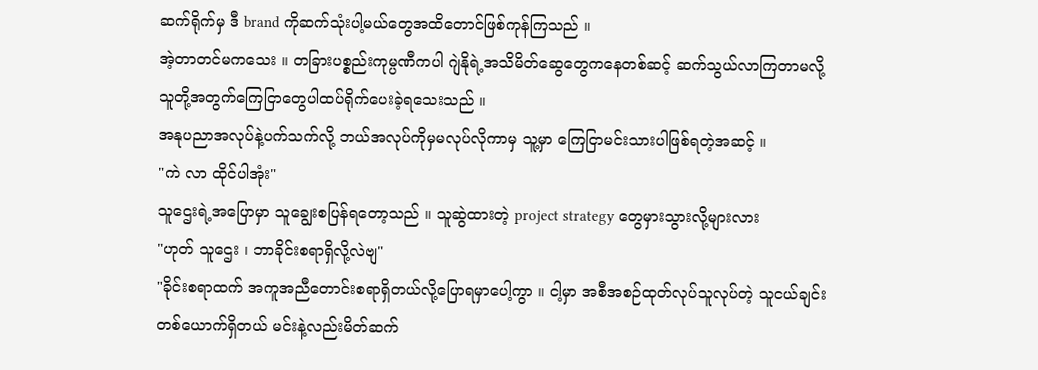ဆက်ရိုက်မှ ဒီ brand ကိုဆက်သုံးပါ့မယ်တွေအထိတောင်ဖြစ်ကုန်ကြသည် ။
အဲ့တာတင်မကသေး ။ တခြားပစ္စည်းကုမ္ပဏီကပါ ဂျဲနိုရဲ့အသိမိတ်ဆွေတွေကနေတစ်ဆင့် ဆက်သွယ်လာကြတာမလို့ သူတို့အတွက်ကြေငြာတွေပါထပ်ရိုက်ပေးခဲ့ရသေးသည် ။
အနုပညာအလုပ်နဲ့ပက်သက်လို့ ဘယ်အလုပ်ကိုမှမလုပ်လိုကာမှ သူ့မှာ ကြေငြာမင်းသားပါဖြစ်ရတဲ့အဆင့် ။
"ကဲ လာ ထိုင်ပါအုံး"
သူဌေးရဲ့အပြောမှာ သူချွေးစပြန်ရတော့သည် ။ သူဆွဲထားတဲ့ project strategy တွေမှားသွားလို့များလား
"ဟုတ် သူဌေး ၊ ဘာခိုင်းစရာရှိလို့လဲဗျ"
"ခိုင်းစရာထက် အကူအညီတောင်းစရာရှိတယ်လို့ပြောရမှာပေါ့ကွာ ။ ငါ့မှာ အစီအစဉ်ထုတ်လုပ်သူလုပ်တဲ့ သူငယ်ချင်းတစ်ယောက်ရှိတယ် မင်းနဲ့လည်းမိတ်ဆက်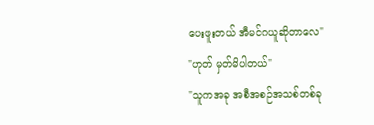ပေးဖူးတယ် အီမင်ဂယူဆိုတာလေ"
"ဟုတ် မှတ်မိပါတယ်"
"သူကအခု အစီအစဉ်အသစ်တစ်ခု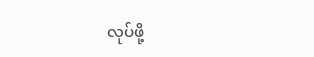လုပ်ဖို့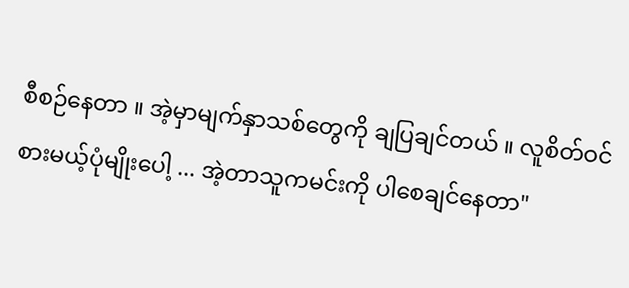စီစဉ်နေတာ ။ အဲ့မှာမျက်နှာသစ်တွေကို ချပြချင်တယ် ။ လူစိတ်ဝင်စားမယ့်ပုံမျိုးပေါ့ ... အဲ့တာသူကမင်းကို ပါစေချင်နေတာ"